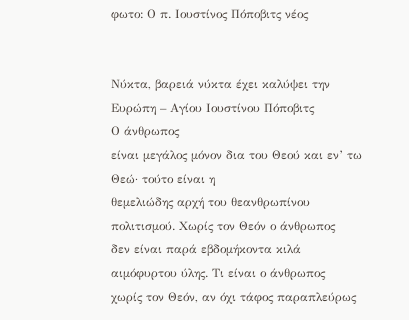φωτο: Ο π. Ιουστίνος Πόποβιτς νέος


Νύκτα, βαρειά νύκτα έχει καλύψει την Ευρώπη – Αγίου Ιουστίνου Πόποβιτς
Ο άνθρωπος
είναι μεγάλος μόνον δια του Θεού και εν’ τω Θεώ· τούτο είναι η
θεμελιώδης αρχή του θεανθρωπίνου πολιτισμού. Χωρίς τον Θεόν ο άνθρωπος
δεν είναι παρά εβδομήκοντα κιλά αιμόφυρτου ύλης. Τι είναι ο άνθρωπος
χωρίς τον Θεόν, αν όχι τάφος παραπλεύρως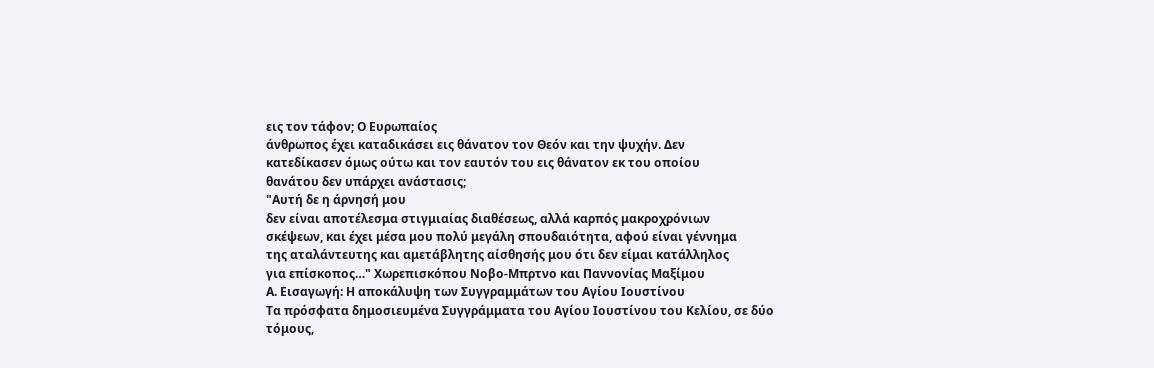εις τον τάφον; Ο Ευρωπαίος
άνθρωπος έχει καταδικάσει εις θάνατον τον Θεόν και την ψυχήν. Δεν
κατεδίκασεν όμως ούτω και τον εαυτόν του εις θάνατον εκ του οποίου
θανάτου δεν υπάρχει ανάστασις;
"Αυτή δε η άρνησή μου
δεν είναι αποτέλεσμα στιγμιαίας διαθέσεως, αλλά καρπός μακροχρόνιων
σκέψεων, και έχει μέσα μου πολύ μεγάλη σπουδαιότητα, αφού είναι γέννημα
της αταλάντευτης και αμετάβλητης αίσθησής μου ότι δεν είμαι κατάλληλος
για επίσκοπος…" Χωρεπισκόπου Νοβο-Μπρτνο και Παννονίας Μαξίμου
Α. Εισαγωγή: Η αποκάλυψη των Συγγραμμάτων του Αγίου Ιουστίνου
Τα πρόσφατα δημοσιευμένα Συγγράμματα του Αγίου Ιουστίνου του Κελίου, σε δύο τόμους,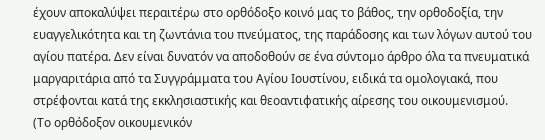έχουν αποκαλύψει περαιτέρω στο ορθόδοξο κοινό μας το βάθος, την ορθοδοξία, την ευαγγελικότητα και τη ζωντάνια του πνεύματος, της παράδοσης και των λόγων αυτού του αγίου πατέρα. Δεν είναι δυνατόν να αποδοθούν σε ένα σύντομο άρθρο όλα τα πνευματικά μαργαριτάρια από τα Συγγράμματα του Αγίου Ιουστίνου, ειδικά τα ομολογιακά, που στρέφονται κατά της εκκλησιαστικής και θεοαντιφατικής αίρεσης του οικουμενισμού.
(Το ορθόδοξον οικουμενικόν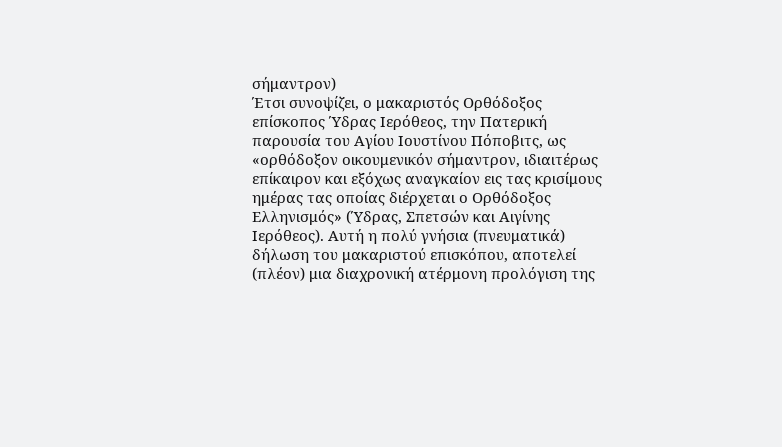σήμαντρον)
Έτσι συνοψίζει, ο μακαριστός Ορθόδοξος επίσκοπος Ύδρας Ιερόθεος, την Πατερική παρουσία του Αγίου Ιουστίνου Πόποβιτς, ως «ορθόδοξον οικουμενικόν σήμαντρον, ιδιαιτέρως επίκαιρον και εξόχως αναγκαίον εις τας κρισίμους ημέρας τας οποίας διέρχεται ο Ορθόδοξος Ελληνισμός» (Ύδρας, Σπετσών και Αιγίνης Ιερόθεος). Αυτή η πολύ γνήσια (πνευματικά) δήλωση του μακαριστού επισκόπου, αποτελεί (πλέον) μια διαχρονική ατέρμονη προλόγιση της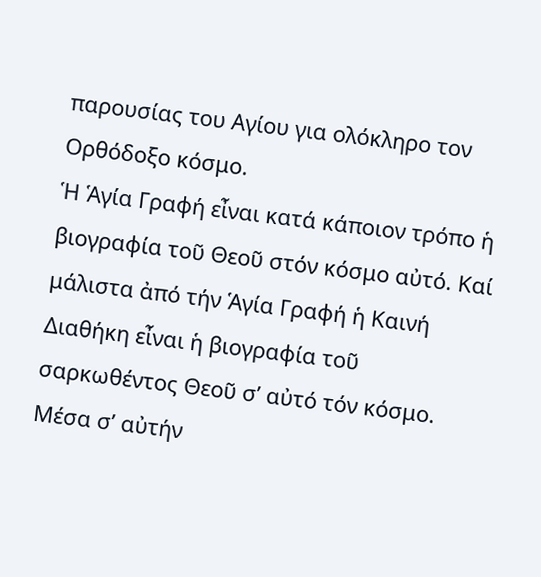παρουσίας του Αγίου για ολόκληρο τον Ορθόδοξο κόσμο.
Ἡ Ἁγία Γραφή εἶναι κατά κάποιον τρόπο ἡ βιογραφία τοῦ Θεοῦ στόν κόσμο αὐτό. Καί μάλιστα ἀπό τήν Ἁγία Γραφή ἡ Καινή Διαθήκη εἶναι ἡ βιογραφία τοῦ σαρκωθέντος Θεοῦ σ’ αὐτό τόν κόσμο. Μέσα σ’ αὐτήν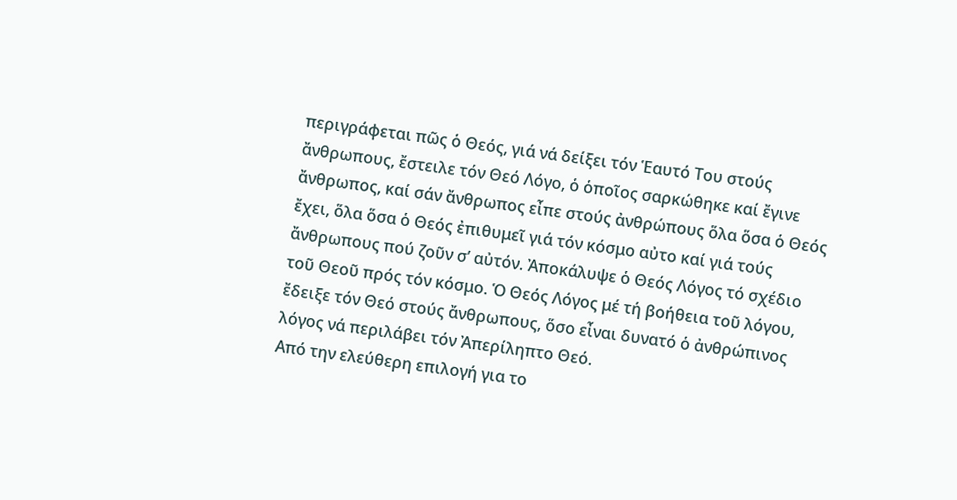περιγράφεται πῶς ὁ Θεός, γιά νά δείξει τόν Ἑαυτό Του στούς ἄνθρωπους, ἔστειλε τόν Θεό Λόγο, ὁ ὁποῖος σαρκώθηκε καί ἔγινε ἄνθρωπος, καί σάν ἄνθρωπος εἶπε στούς ἀνθρώπους ὅλα ὅσα ὁ Θεός ἔχει, ὅλα ὅσα ὁ Θεός ἐπιθυμεῖ γιά τόν κόσμο αὐτο καί γιά τούς ἄνθρωπους πού ζοῦν σ’ αὐτόν. Ἀποκάλυψε ὁ Θεός Λόγος τό σχέδιο τοῦ Θεοῦ πρός τόν κόσμο. Ὁ Θεός Λόγος μέ τή βοήθεια τοῦ λόγου, ἔδειξε τόν Θεό στούς ἄνθρωπους, ὅσο εἶναι δυνατό ὁ ἀνθρώπινος λόγος νά περιλάβει τόν Ἀπερίληπτο Θεό.
Από την ελεύθερη επιλογή για το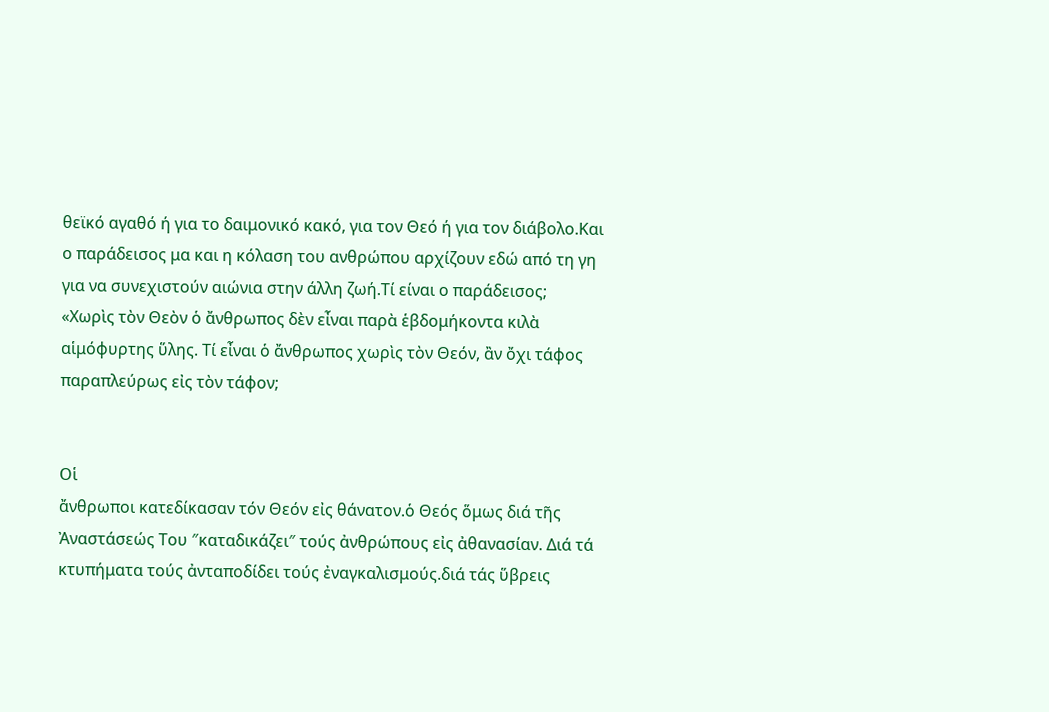θεϊκό αγαθό ή για το δαιμονικό κακό, για τον Θεό ή για τον διάβολο.Και ο παράδεισος μα και η κόλαση του ανθρώπου αρχίζουν εδώ από τη γη για να συνεχιστούν αιώνια στην άλλη ζωή.Τί είναι ο παράδεισος;
«Χωρὶς τὸν Θεὸν ὁ ἄνθρωπος δὲν εἶναι παρὰ ἑβδομήκοντα κιλὰ αἱμόφυρτης ὕλης. Τί εἶναι ὁ ἄνθρωπος χωρὶς τὸν Θεόν, ἂν ὄχι τάφος παραπλεύρως εἰς τὸν τάφον;


Οἱ
ἄνθρωποι κατεδίκασαν τόν Θεόν εἰς θάνατον.ὁ Θεός ὅμως διά τῆς
Ἀναστάσεώς Του ″καταδικάζει″ τούς ἀνθρώπους εἰς ἀθανασίαν. Διά τά
κτυπήματα τούς ἀνταποδίδει τούς ἐναγκαλισμούς.διά τάς ὕβρεις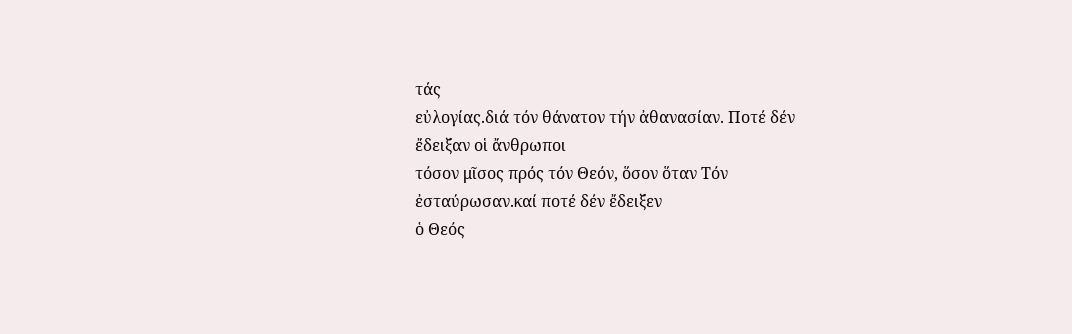τάς
εὐλογίας.διά τόν θάνατον τήν ἀθανασίαν. Ποτέ δέν ἔδειξαν οἱ ἄνθρωποι
τόσον μῖσος πρός τόν Θεόν, ὅσον ὅταν Τόν ἐσταύρωσαν.καί ποτέ δέν ἔδειξεν
ὁ Θεός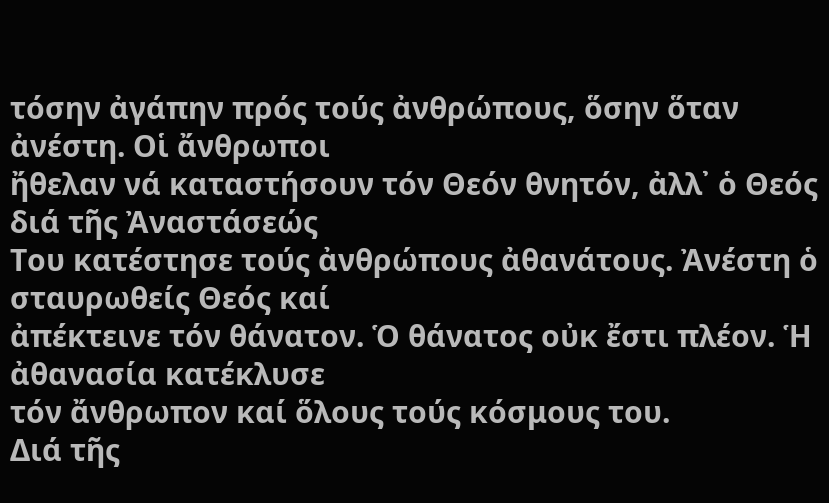τόσην ἀγάπην πρός τούς ἀνθρώπους, ὅσην ὅταν ἀνέστη. Οἱ ἄνθρωποι
ἤθελαν νά καταστήσουν τόν Θεόν θνητόν, ἀλλ᾽ ὁ Θεός διά τῆς Ἀναστάσεώς
Του κατέστησε τούς ἀνθρώπους ἀθανάτους. Ἀνέστη ὁ σταυρωθείς Θεός καί
ἀπέκτεινε τόν θάνατον. Ὁ θάνατος οὐκ ἔστι πλέον. Ἡ ἀθανασία κατέκλυσε
τόν ἄνθρωπον καί ὅλους τούς κόσμους του.
Διά τῆς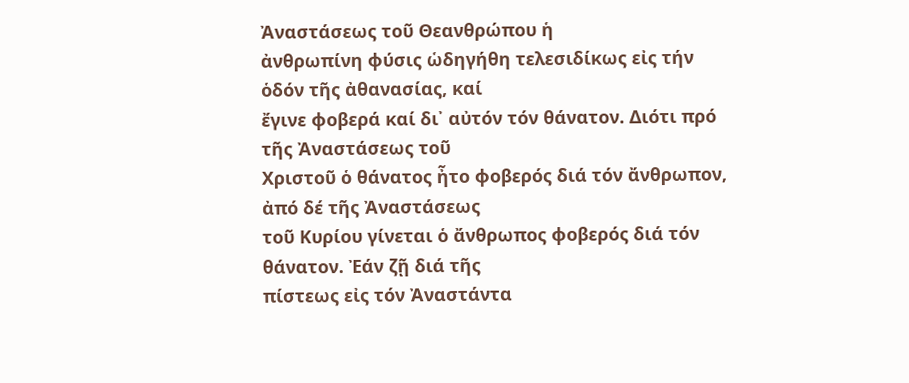Ἀναστάσεως τοῦ Θεανθρώπου ἡ
ἀνθρωπίνη φύσις ὡδηγήθη τελεσιδίκως εἰς τήν ὁδόν τῆς ἀθανασίας, καί
ἔγινε φοβερά καί δι᾽ αὐτόν τόν θάνατον. Διότι πρό τῆς Ἀναστάσεως τοῦ
Χριστοῦ ὁ θάνατος ἦτο φοβερός διά τόν ἄνθρωπον, ἀπό δέ τῆς Ἀναστάσεως
τοῦ Κυρίου γίνεται ὁ ἄνθρωπος φοβερός διά τόν θάνατον. Ἐάν ζῇ διά τῆς
πίστεως εἰς τόν Ἀναστάντα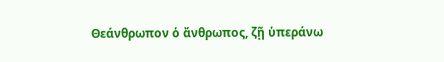Θεάνθρωπον ὁ ἄνθρωπος, ζῇ ὑπεράνω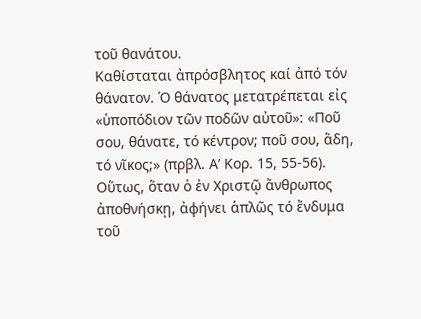τοῦ θανάτου.
Καθίσταται ἀπρόσβλητος καί ἀπό τόν θάνατον. Ὁ θάνατος μετατρέπεται εἰς
«ὑποπόδιον τῶν ποδῶν αὐτοῦ»: «Ποῦ σου, θάνατε, τό κέντρον; ποῦ σου, ἅδη,
τό νῖκος;» (πρβλ. Α’ Κορ. 15, 55-56). Οὕτως, ὅταν ὁ ἐν Χριστῷ ἄνθρωπος
ἀποθνήσκῃ, ἀφήνει ἁπλῶς τό ἔνδυμα τοῦ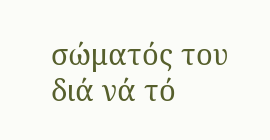σώματός του διά νά τό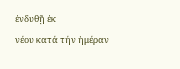ἐνδυθῇ ἐκ
νέου κατά τήν ἡμέραν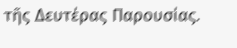τῆς Δευτέρας Παρουσίας.